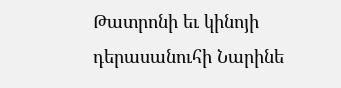Թատրոնի եւ կինոյի դերասանուհի Նարինե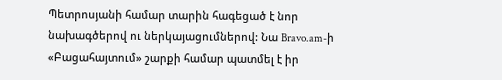Պետրոսյանի համար տարին հագեցած է նոր նախագծերով ու ներկայացումներով: Նա Bravo.am-ի «Բացահայտում» շարքի համար պատմել է իր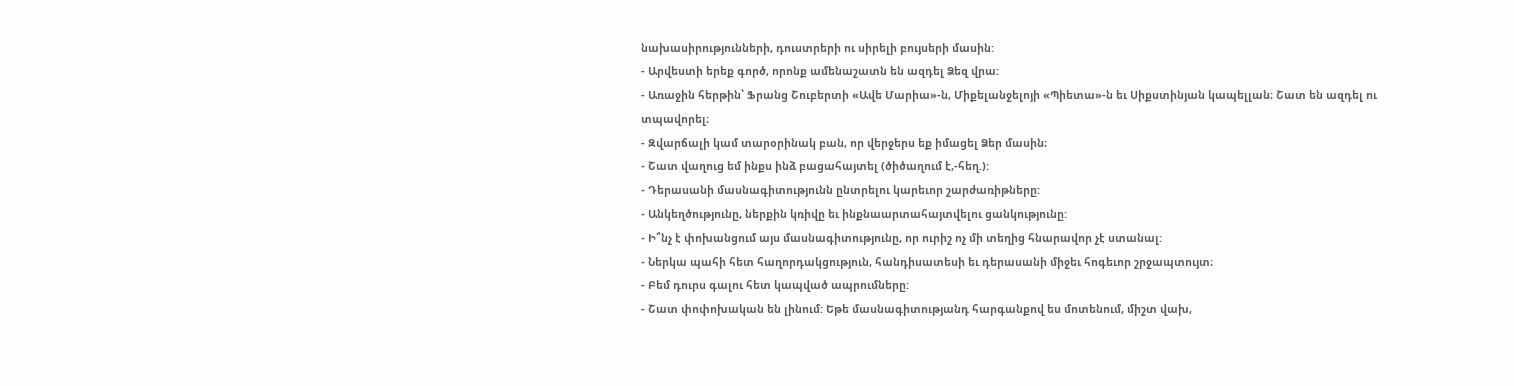նախասիրությունների, դուստրերի ու սիրելի բույսերի մասին:
- Արվեստի երեք գործ, որոնք ամենաշատն են ազդել Ձեզ վրա:
- Առաջին հերթին՝ Ֆրանց Շուբերտի «Ավե Մարիա»-ն, Միքելանջելոյի «Պիետա»-ն եւ Սիքստինյան կապելլան։ Շատ են ազդել ու տպավորել։
- Զվարճալի կամ տարօրինակ բան, որ վերջերս եք իմացել Ձեր մասին։
- Շատ վաղուց եմ ինքս ինձ բացահայտել (ծիծաղում է,-հեղ.):
- Դերասանի մասնագիտությունն ընտրելու կարեւոր շարժառիթները:
- Անկեղծությունը, ներքին կռիվը եւ ինքնաարտահայտվելու ցանկությունը:
- Ի՞նչ է փոխանցում այս մասնագիտությունը, որ ուրիշ ոչ մի տեղից հնարավոր չէ ստանալ:
- Ներկա պահի հետ հաղորդակցություն, հանդիսատեսի եւ դերասանի միջեւ հոգեւոր շրջապտույտ։
- Բեմ դուրս գալու հետ կապված ապրումները:
- Շատ փոփոխական են լինում: Եթե մասնագիտությանդ հարգանքով ես մոտենում, միշտ վախ,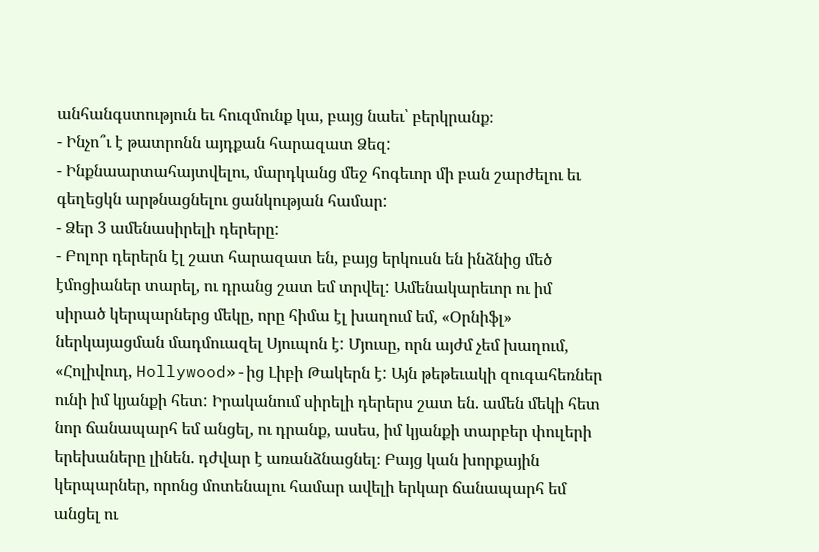անհանգստություն եւ հուզմունք կա, բայց նաեւ՝ բերկրանք։
- Ինչո՞ւ է թատրոնն այդքան հարազատ Ձեզ:
- Ինքնաարտահայտվելու, մարդկանց մեջ հոգեւոր մի բան շարժելու եւ գեղեցկն արթնացնելու ցանկության համար:
- Ձեր 3 ամենասիրելի դերերը:
- Բոլոր դերերն էլ շատ հարազատ են, բայց երկուսն են ինձնից մեծ էմոցիաներ տարել, ու դրանց շատ եմ տրվել: Ամենակարեւոր ու իմ սիրած կերպարներց մեկը, որը հիմա էլ խաղում եմ, «Օրնիֆլ» ներկայացման մադմուազել Սյուպոն է: Մյուսը, որն այժմ չեմ խաղում, «Հոլիվուդ, Hollywood»-ից Լիբի Թակերն է: Այն թեթեւակի զուգահեռներ ունի իմ կյանքի հետ: Իրականում սիրելի դերերս շատ են. ամեն մեկի հետ նոր ճանապարհ եմ անցել, ու դրանք, ասես, իմ կյանքի տարբեր փուլերի երեխաները լինեն. դժվար է առանձնացնել։ Բայց կան խորքային կերպարներ, որոնց մոտենալու համար ավելի երկար ճանապարհ եմ անցել ու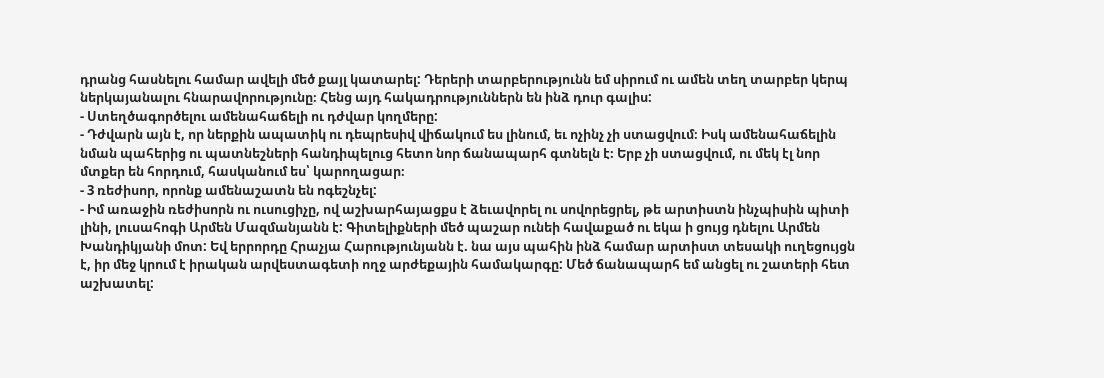դրանց հասնելու համար ավելի մեծ քայլ կատարել: Դերերի տարբերությունն եմ սիրում ու ամեն տեղ տարբեր կերպ ներկայանալու հնարավորությունը։ Հենց այդ հակադրություններն են ինձ դուր գալիս:
- Ստեղծագործելու ամենահաճելի ու դժվար կողմերը:
- Դժվարն այն է, որ ներքին ապատիկ ու դեպրեսիվ վիճակում ես լինում, եւ ոչինչ չի ստացվում։ Իսկ ամենահաճելին նման պահերից ու պատնեշների հանդիպելուց հետո նոր ճանապարհ գտնելն է։ Երբ չի ստացվում, ու մեկ էլ նոր մտքեր են հորդում, հասկանում ես՝ կարողացար։
- 3 ռեժիսոր, որոնք ամենաշատն են ոգեշնչել:
- Իմ առաջին ռեժիսորն ու ուսուցիչը, ով աշխարհայացքս է ձեւավորել ու սովորեցրել, թե արտիստն ինչպիսին պիտի լինի, լուսահոգի Արմեն Մազմանյանն է: Գիտելիքների մեծ պաշար ունեի հավաքած ու եկա ի ցույց դնելու Արմեն Խանդիկյանի մոտ: Եվ երրորդը Հրաչյա Հարությունյանն է. նա այս պահին ինձ համար արտիստ տեսակի ուղեցույցն է, իր մեջ կրում է իրական արվեստագետի ողջ արժեքային համակարգը: Մեծ ճանապարհ եմ անցել ու շատերի հետ աշխատել: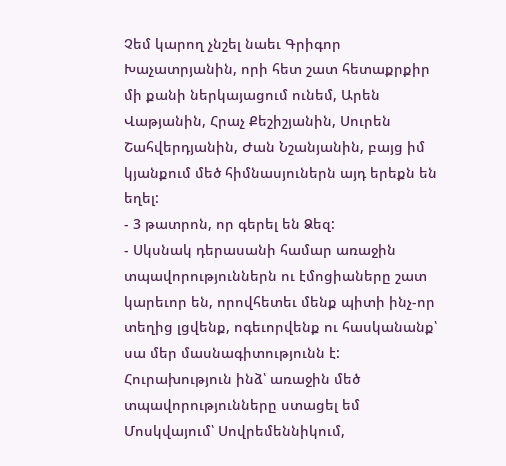Չեմ կարող չնշել նաեւ Գրիգոր Խաչատրյանին, որի հետ շատ հետաքրքիր մի քանի ներկայացում ունեմ, Արեն Վաթյանին, Հրաչ Քեշիշյանին, Սուրեն Շահվերդյանին, Ժան Նշանյանին, բայց իմ կյանքում մեծ հիմնասյուներն այդ երեքն են եղել:
- 3 թատրոն, որ գերել են Ձեզ:
- Սկսնակ դերասանի համար առաջին տպավորություններն ու էմոցիաները շատ կարեւոր են, որովհետեւ մենք պիտի ինչ-որ տեղից լցվենք, ոգեւորվենք ու հասկանանք՝ սա մեր մասնագիտությունն է: Հուրախություն ինձ՝ առաջին մեծ տպավորությունները ստացել եմ Մոսկվայում՝ Սովրեմեննիկում,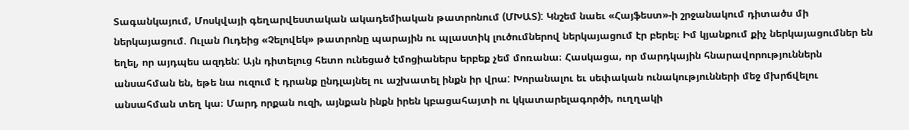Տագանկայում, Մոսկվայի գեղարվեստական ակադեմիական թատրոնում (ՄԽԱՏ): Կնշեմ նաեւ «Հայֆեստ»-ի շրջանակում դիտածս մի ներկայացում. Ուլան Ուդեից «Չելովեկ» թատրոնը պարային ու պլաստիկ լուծումներով ներկայացում էր բերել։ Իմ կյանքում քիչ ներկայացումներ են եղել, որ այդպես ազդեն: Այն դիտելուց հետո ունեցած էմոցիաներս երբեք չեմ մոռանա։ Հասկացա, որ մարդկային հնարավորություններն անսահման են, եթե նա ուզում է դրանք ընդլայնել ու աշխատել ինքն իր վրա: Խորանալու եւ սեփական ունակությունների մեջ մխրճվելու անսահման տեղ կա։ Մարդ որքան ուզի, այնքան ինքն իրեն կբացահայտի ու կկատարելագործի, ուղղակի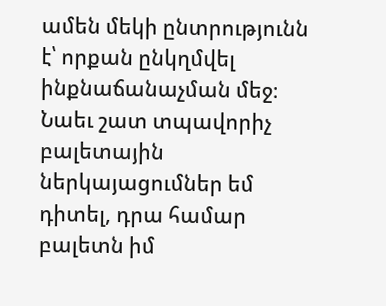ամեն մեկի ընտրությունն է՝ որքան ընկղմվել ինքնաճանաչման մեջ։ Նաեւ շատ տպավորիչ բալետային ներկայացումներ եմ դիտել, դրա համար բալետն իմ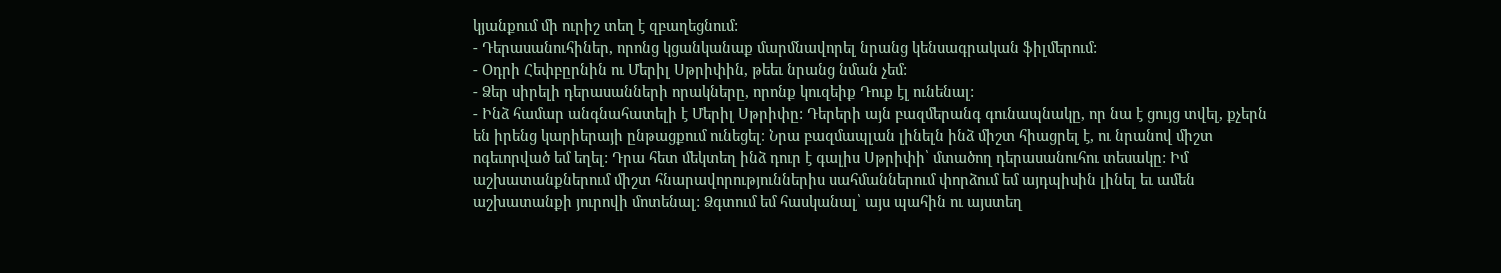կյանքում մի ուրիշ տեղ է զբաղեցնում:
- Դերասանուհիներ, որոնց կցանկանաք մարմնավորել նրանց կենսագրական ֆիլմերում:
- Օդրի Հեփբըրնին ու Մերիլ Սթրիփին, թեեւ նրանց նման չեմ:
- Ձեր սիրելի դերասանների որակները, որոնք կուզեիք Դուք էլ ունենալ:
- Ինձ համար անգնահատելի է Մերիլ Սթրիփը: Դերերի այն բազմերանգ գունապնակը, որ նա է ցույց տվել, քչերն են իրենց կարիերայի ընթացքում ունեցել։ Նրա բազմապլան լինելն ինձ միշտ հիացրել է, ու նրանով միշտ ոգեւորված եմ եղել: Դրա հետ մեկտեղ ինձ դուր է գալիս Սթրիփի՝ մտածող դերասանուհու տեսակը: Իմ աշխատանքներում միշտ հնարավորություններիս սահմաններում փորձում եմ այդպիսին լինել եւ ամեն աշխատանքի յուրովի մոտենալ: Ձգտում եմ հասկանալ՝ այս պահին ու այստեղ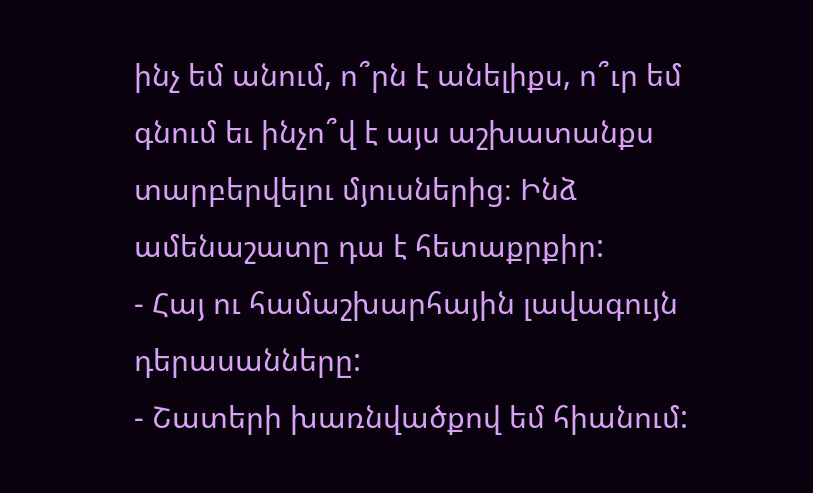ինչ եմ անում, ո՞րն է անելիքս, ո՞ւր եմ գնում եւ ինչո՞վ է այս աշխատանքս տարբերվելու մյուսներից։ Ինձ ամենաշատը դա է հետաքրքիր:
- Հայ ու համաշխարհային լավագույն դերասանները:
- Շատերի խառնվածքով եմ հիանում: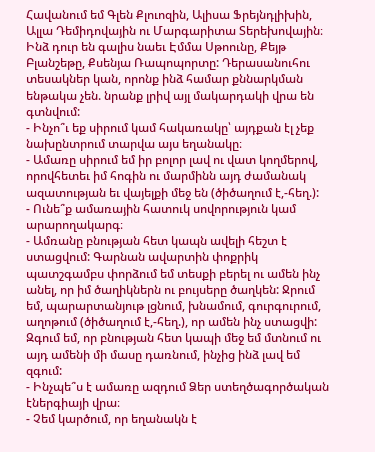Հավանում եմ Գլեն Քլուոզին, Ալիսա Ֆրեյնդլիխին, Ալլա Դեմիդովային ու Մարգարիտա Տերեխովային։ Ինձ դուր են գալիս նաեւ Էմմա Սթոունը, Քեյթ Բլանշեթը, Քսենյա Ռապոպորտը: Դերասանուհու տեսակներ կան, որոնք ինձ համար քննարկման ենթակա չեն. նրանք լրիվ այլ մակարդակի վրա են գտնվում:
- Ինչո՞ւ եք սիրում կամ հակառակը՝ այդքան էլ չեք նախընտրում տարվա այս եղանակը։
- Ամառը սիրում եմ իր բոլոր լավ ու վատ կողմերով, որովհետեւ իմ հոգին ու մարմինն այդ ժամանակ ազատության եւ վայելքի մեջ են (ծիծաղում է,-հեղ.):
- Ունե՞ք ամառային հատուկ սովորություն կամ արարողակարգ։
- Ամռանը բնության հետ կապն ավելի հեշտ է ստացվում: Գարնան ավարտին փոքրիկ պատշգամբս փորձում եմ տեսքի բերել ու ամեն ինչ անել, որ իմ ծաղիկներն ու բույսերը ծաղկեն: Ջրում եմ, պարարտանյութ լցնում, խնամում, գուրգուրում, աղոթում (ծիծաղում է,-հեղ.), որ ամեն ինչ ստացվի: Զգում եմ, որ բնության հետ կապի մեջ եմ մտնում ու այդ ամենի մի մասը դառնում, ինչից ինձ լավ եմ զգում:
- Ինչպե՞ս է ամառը ազդում Ձեր ստեղծագործական էներգիայի վրա։
- Չեմ կարծում, որ եղանակն է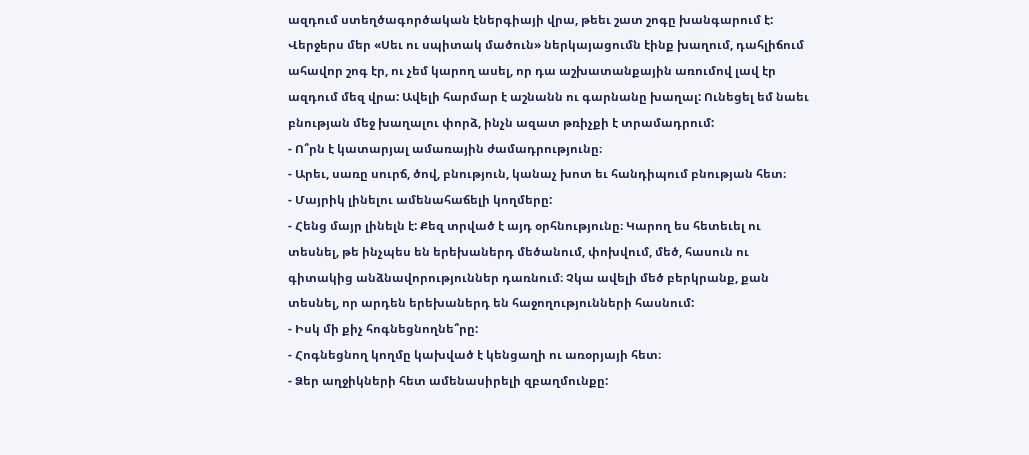ազդում ստեղծագործական էներգիայի վրա, թեեւ շատ շոգը խանգարում է: Վերջերս մեր «Սեւ ու սպիտակ մածուն» ներկայացումն էինք խաղում, դահլիճում ահավոր շոգ էր, ու չեմ կարող ասել, որ դա աշխատանքային առումով լավ էր ազդում մեզ վրա: Ավելի հարմար է աշնանն ու գարնանը խաղալ: Ունեցել եմ նաեւ բնության մեջ խաղալու փորձ, ինչն ազատ թռիչքի է տրամադրում:
- Ո՞րն է կատարյալ ամառային ժամադրությունը։
- Արեւ, սառը սուրճ, ծով, բնություն, կանաչ խոտ եւ հանդիպում բնության հետ։
- Մայրիկ լինելու ամենահաճելի կողմերը:
- Հենց մայր լինելն է: Քեզ տրված է այդ օրհնությունը։ Կարող ես հետեւել ու տեսնել, թե ինչպես են երեխաներդ մեծանում, փոխվում, մեծ, հասուն ու գիտակից անձնավորություններ դառնում։ Չկա ավելի մեծ բերկրանք, քան տեսնել, որ արդեն երեխաներդ են հաջողությունների հասնում:
- Իսկ մի քիչ հոգնեցնողնե՞րը:
- Հոգնեցնող կողմը կախված է կենցաղի ու առօրյայի հետ։
- Ձեր աղջիկների հետ ամենասիրելի զբաղմունքը: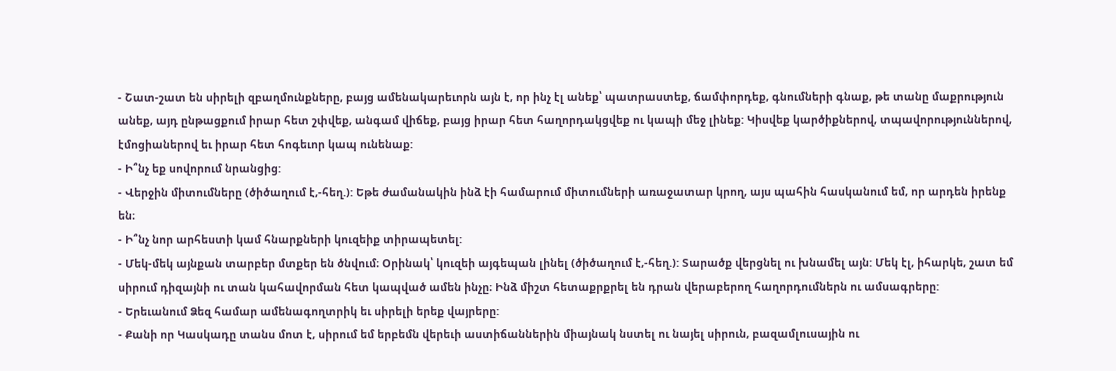- Շատ-շատ են սիրելի զբաղմունքները, բայց ամենակարեւորն այն է, որ ինչ էլ անեք՝ պատրաստեք, ճամփորդեք, գնումների գնաք, թե տանը մաքրություն անեք, այդ ընթացքում իրար հետ շփվեք, անգամ վիճեք, բայց իրար հետ հաղորդակցվեք ու կապի մեջ լինեք: Կիսվեք կարծիքներով, տպավորություններով, էմոցիաներով եւ իրար հետ հոգեւոր կապ ունենաք:
- Ի՞նչ եք սովորում նրանցից:
- Վերջին միտումները (ծիծաղում է,-հեղ.): Եթե ժամանակին ինձ էի համարում միտումների առաջատար կրող, այս պահին հասկանում եմ, որ արդեն իրենք են։
- Ի՞նչ նոր արհեստի կամ հնարքների կուզեիք տիրապետել:
- Մեկ-մեկ այնքան տարբեր մտքեր են ծնվում։ Օրինակ՝ կուզեի այգեպան լինել (ծիծաղում է,-հեղ.): Տարածք վերցնել ու խնամել այն: Մեկ էլ, իհարկե, շատ եմ սիրում դիզայնի ու տան կահավորման հետ կապված ամեն ինչը։ Ինձ միշտ հետաքրքրել են դրան վերաբերող հաղորդումներն ու ամսագրերը:
- Երեւանում Ձեզ համար ամենագողտրիկ եւ սիրելի երեք վայրերը:
- Քանի որ Կասկադը տանս մոտ է, սիրում եմ երբեմն վերեւի աստիճաններին միայնակ նստել ու նայել սիրուն, բազամլուսային ու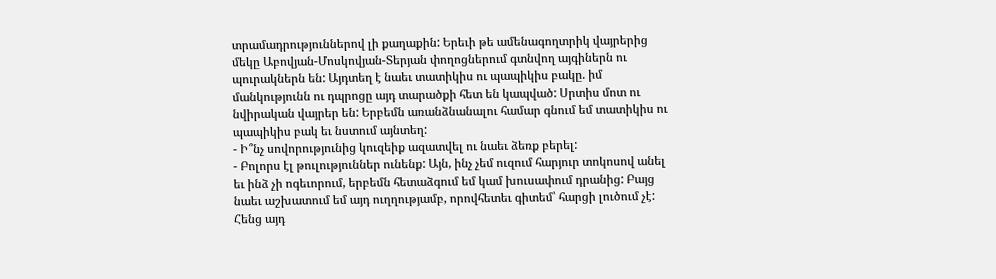տրամադրություններով լի քաղաքին: Երեւի թե ամենագողտրիկ վայրերից մեկը Աբովյան-Մոսկովյան-Տերյան փողոցներում գտնվող այգիներն ու պուրակներն են: Այդտեղ է նաեւ տատիկիս ու պապիկիս բակը. իմ մանկությունն ու դպրոցը այդ տարածքի հետ են կապված: Սրտիս մոտ ու նվիրական վայրեր են: Երբեմն առանձնանալու համար գնում եմ տատիկիս ու պապիկիս բակ եւ նստում այնտեղ:
- Ի՞նչ սովորությունից կուզեիք ազատվել ու նաեւ ձեռք բերել:
- Բոլորս էլ թուլություններ ունենք: Այն, ինչ չեմ ուզում հարյուր տոկոսով անել եւ ինձ չի ոգեւորում, երբեմն հետաձգում եմ կամ խուսափում դրանից: Բայց նաեւ աշխատում եմ այդ ուղղությամբ, որովհետեւ գիտեմ՝ հարցի լուծում չէ: Հենց այդ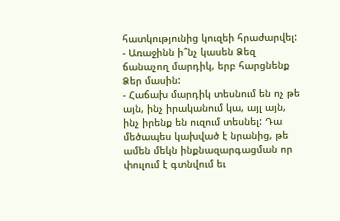հատկությունից կուզեի հրաժարվել:
- Առաջինն ի՞նչ կասեն Ձեզ ճանաչող մարդիկ, երբ հարցնենք Ձեր մասին:
- Հաճախ մարդիկ տեսնում են ոչ թե այն, ինչ իրականում կա, այլ այն, ինչ իրենք են ուզում տեսնել: Դա մեծապես կախված է նրանից, թե ամեն մեկն ինքնազարգացման որ փուլում է գտնվում եւ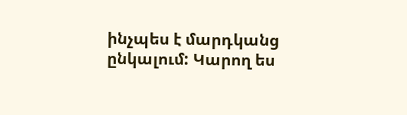ինչպես է մարդկանց ընկալում: Կարող ես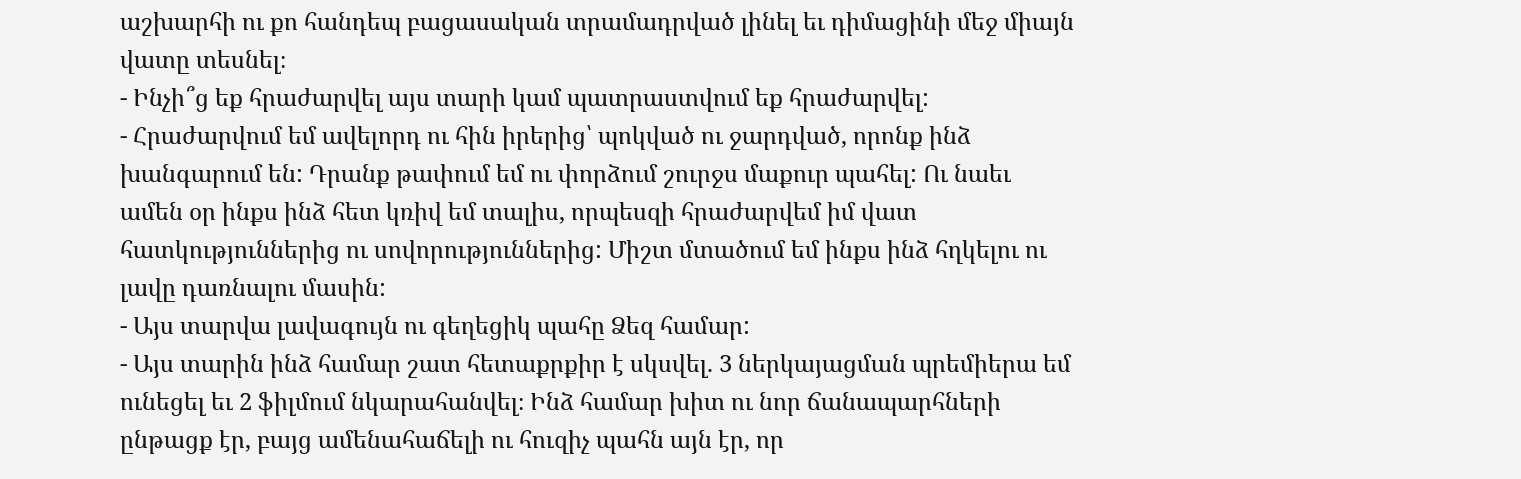աշխարհի ու քո հանդեպ բացասական տրամադրված լինել եւ դիմացինի մեջ միայն վատը տեսնել։
- Ինչի՞ց եք հրաժարվել այս տարի կամ պատրաստվում եք հրաժարվել:
- Հրաժարվում եմ ավելորդ ու հին իրերից՝ պոկված ու ջարդված, որոնք ինձ խանգարում են: Դրանք թափում եմ ու փորձում շուրջս մաքուր պահել: Ու նաեւ ամեն օր ինքս ինձ հետ կռիվ եմ տալիս, որպեսզի հրաժարվեմ իմ վատ հատկություններից ու սովորություններից: Միշտ մտածում եմ ինքս ինձ հղկելու ու լավը դառնալու մասին:
- Այս տարվա լավագույն ու գեղեցիկ պահը Ձեզ համար:
- Այս տարին ինձ համար շատ հետաքրքիր է սկսվել. 3 ներկայացման պրեմիերա եմ ունեցել եւ 2 ֆիլմում նկարահանվել։ Ինձ համար խիտ ու նոր ճանապարհների ընթացք էր, բայց ամենահաճելի ու հուզիչ պահն այն էր, որ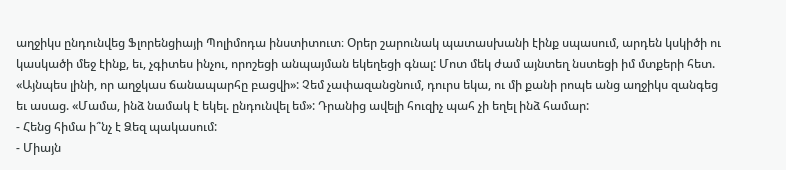աղջիկս ընդունվեց Ֆլորենցիայի Պոլիմոդա ինստիտուտ։ Օրեր շարունակ պատասխանի էինք սպասում, արդեն կսկիծի ու կասկածի մեջ էինք, եւ, չգիտես ինչու, որոշեցի անպայման եկեղեցի գնալ: Մոտ մեկ ժամ այնտեղ նստեցի իմ մտքերի հետ. «Այնպես լինի, որ աղջկաս ճանապարհը բացվի»: Չեմ չափազանցնում, դուրս եկա, ու մի քանի րոպե անց աղջիկս զանգեց եւ ասաց. «Մամա, ինձ նամակ է եկել. ընդունվել եմ»: Դրանից ավելի հուզիչ պահ չի եղել ինձ համար:
- Հենց հիմա ի՞նչ է Ձեզ պակասում:
- Միայն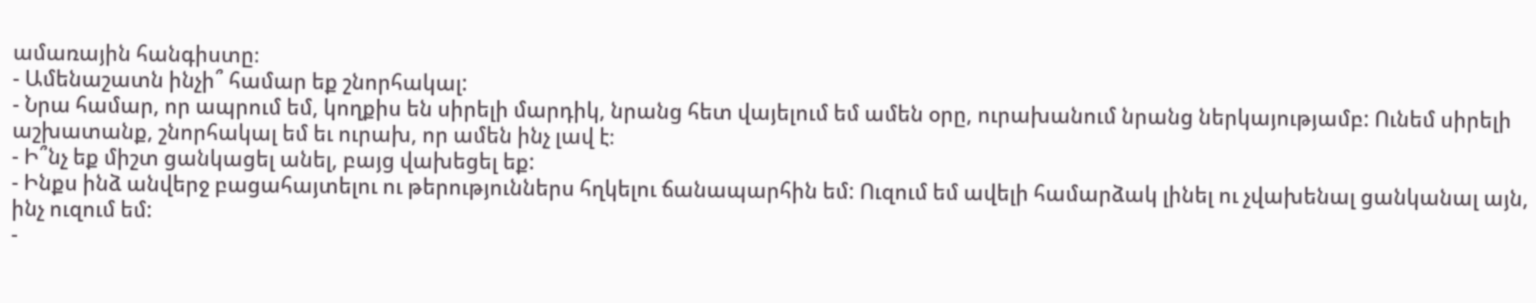ամառային հանգիստը։
- Ամենաշատն ինչի՞ համար եք շնորհակալ:
- Նրա համար, որ ապրում եմ, կողքիս են սիրելի մարդիկ, նրանց հետ վայելում եմ ամեն օրը, ուրախանում նրանց ներկայությամբ: Ունեմ սիրելի աշխատանք, շնորհակալ եմ եւ ուրախ, որ ամեն ինչ լավ է։
- Ի՞նչ եք միշտ ցանկացել անել, բայց վախեցել եք:
- Ինքս ինձ անվերջ բացահայտելու ու թերություններս հղկելու ճանապարհին եմ: Ուզում եմ ավելի համարձակ լինել ու չվախենալ ցանկանալ այն, ինչ ուզում եմ:
-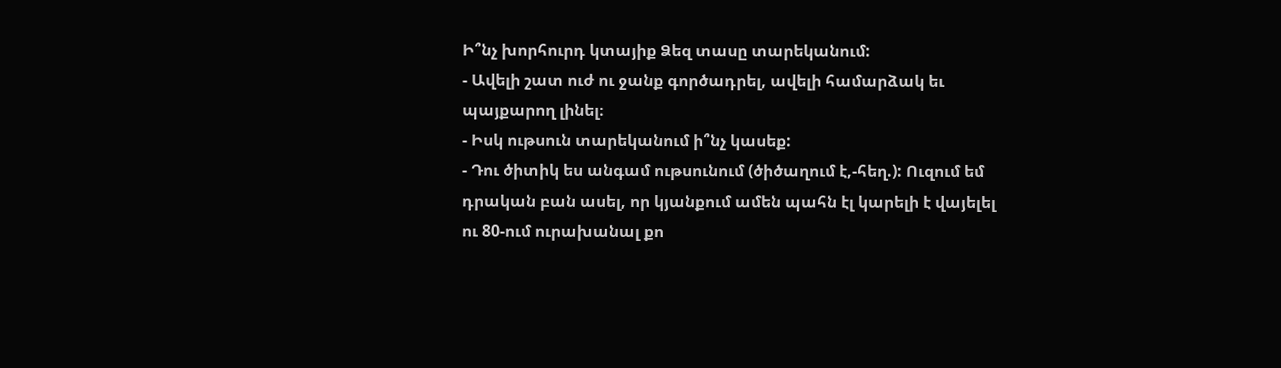Ի՞նչ խորհուրդ կտայիք Ձեզ տասը տարեկանում:
- Ավելի շատ ուժ ու ջանք գործադրել, ավելի համարձակ եւ պայքարող լինել։
- Իսկ ութսուն տարեկանում ի՞նչ կասեք:
- Դու ծիտիկ ես անգամ ութսունում (ծիծաղում է,-հեղ.): Ուզում եմ դրական բան ասել, որ կյանքում ամեն պահն էլ կարելի է վայելել ու 80-ում ուրախանալ քո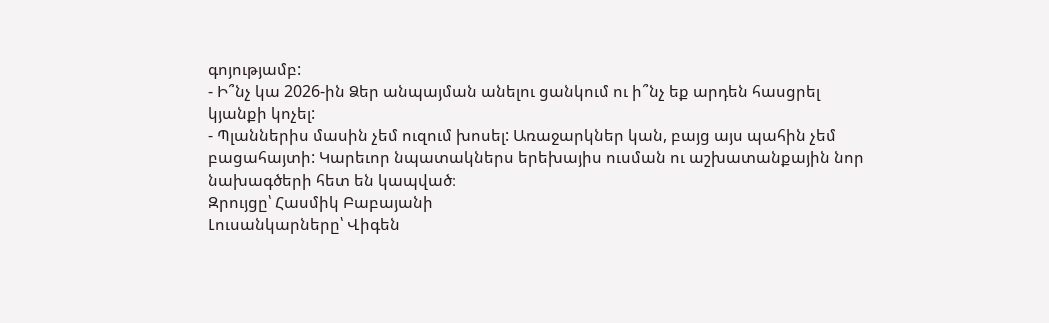գոյությամբ:
- Ի՞նչ կա 2026-ին Ձեր անպայման անելու ցանկում ու ի՞նչ եք արդեն հասցրել կյանքի կոչել:
- Պլաններիս մասին չեմ ուզում խոսել: Առաջարկներ կան, բայց այս պահին չեմ բացահայտի: Կարեւոր նպատակներս երեխայիս ուսման ու աշխատանքային նոր նախագծերի հետ են կապված։
Զրույցը՝ Հասմիկ Բաբայանի
Լուսանկարները՝ Վիգեն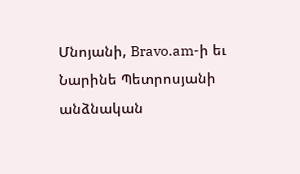Մնոյանի, Bravo.am-ի եւ Նարինե Պետրոսյանի անձնական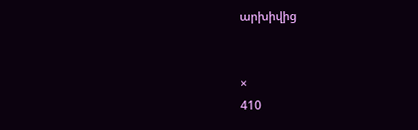արխիվից


×
410